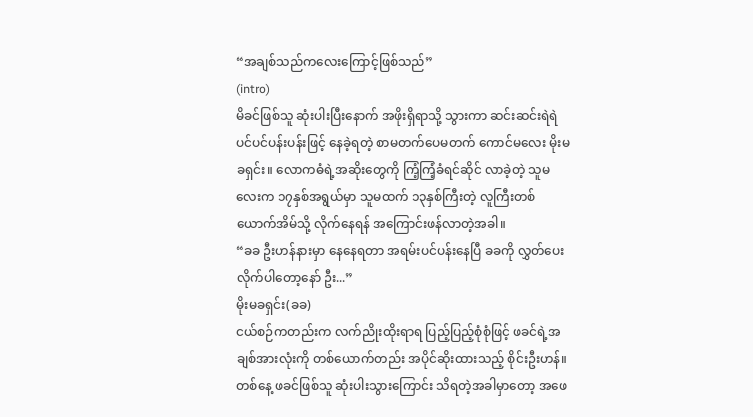“အချစ်သည်ကလေးကြောင့်ဖြစ်သည်”
(intro)
မိခင်ဖြစ်သူ ဆုံးပါးပြီးနောက် အဖိုးရှိရာသို့ သွားကာ ဆင်းဆင်းရဲရဲပင်ပင်ပန်းပန်းဖြင့် နေခဲ့ရတဲ့ စာမတက်ပေမတက် ကောင်မလေး မိုးမခရှင်း။ လောကဓံရဲ့အဆိုးတွေကို ကြံ့ကြံ့ခံရင်ဆိုင် လာခဲ့တဲ့ သူမလေးက ၁၇နှစ်အရွယ်မှာ သူမထက် ၁၃နှစ်ကြီးတဲ့ လူကြီးတစ်ယောက်အိမ်သို့ လိုက်နေရန် အကြောင်းဖန်လာတဲ့အခါ။
“ခခ ဦးဟန်နားမှာ နေနေရတာ အရမ်းပင်ပန်းနေပြီ ခခကို လွှတ်ပေးလိုက်ပါတော့နော် ဦး...”
မိုးမခရှင်း(ခခ)
ငယ်စဉ်ကတည်းက လက်ညိုးထိုးရာရ ပြည့်ပြည့်စုံစုံဖြင့် ဖခင်ရဲ့အချစ်အားလုံးကို တစ်ယောက်တည်း အပိုင်ဆိုးထားသည့် စိုင်းဦးဟန်။
တစ်နေ့ ဖခင်ဖြစ်သူ ဆုံးပါးသွားကြောင်း သိရတဲ့အခါမှာတော့ အဖေ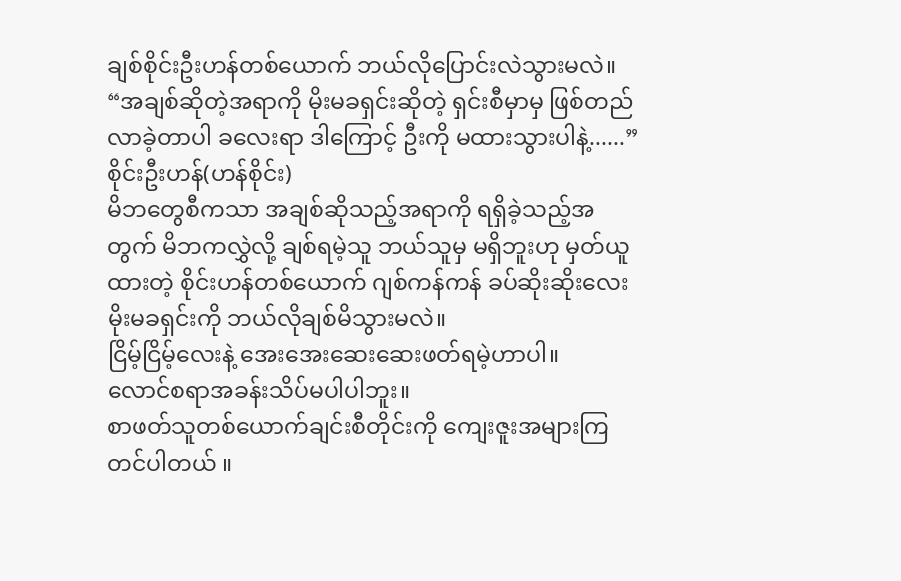ချစ်စိုင်းဦးဟန်တစ်ယောက် ဘယ်လိုပြောင်းလဲသွားမလဲ။
“အချစ်ဆိုတဲ့အရာကို မိုးမခရှင်းဆိုတဲ့ ရှင်းစီမှာမှ ဖြစ်တည်လာခဲ့တာပါ ခလေးရာ ဒါကြောင့် ဦးကို မထားသွားပါနဲ့......”
စိုင်းဦးဟန်(ဟန်စိုင်း)
မိဘတွေစီကသာ အချစ်ဆိုသည့်အရာကို ရရှိခဲ့သည့်အတွက် မိဘကလွှဲလို့ ချစ်ရမဲ့သူ ဘယ်သူမှ မရှိဘူးဟု မှတ်ယူထားတဲ့ စိုင်းဟန်တစ်ယောက် ဂျစ်ကန်ကန် ခပ်ဆိုးဆိုးလေး မိုးမခရှင်းကို ဘယ်လိုချစ်မိသွားမလဲ။
ငြိမ့်ငြိမ့်လေးနဲ့ အေးအေးဆေးဆေးဖတ်ရမဲ့ဟာပါ။
လောင်စရာအခန်းသိပ်မပါပါဘူး။
စာဖတ်သူတစ်ယောက်ချင်းစီတိုင်းကို ကျေးဇူးအများကြတင်ပါတယ် ။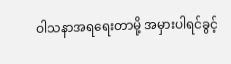ဝါသနာအရရေးတာမို့ အမှားပါရင်ခွင့်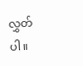လွှတ်ပါ။